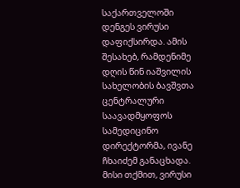საქართველოში დენგეს ვირუსი დაფიქსირდა. ამის შესახებ, რამდენიმე დღის წინ იაშვილის სახელობის ბავშვთა ცენტრალური საავადმყოფოს სამედიცინო დირექტორმა, ივანე ჩხაიძემ განაცხადა. მისი თქმით, ვირუსი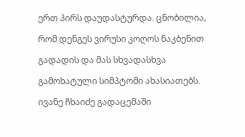ერთ პირს დაუდასტურდა. ცნობილია, რომ დენგეს ვირუსი კოღოს ნაკბენით გადადის და მას სხვადასხვა გამოხატული სიმპტომი ახასიათებს. ივანე ჩხაიძე გადაცემაში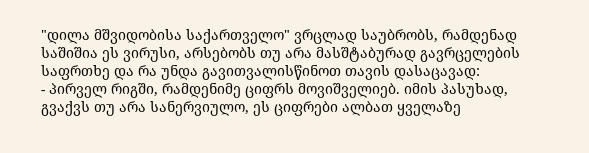"დილა მშვიდობისა საქართველო" ვრცლად საუბრობს, რამდენად საშიშია ეს ვირუსი, არსებობს თუ არა მასშტაბურად გავრცელების საფრთხე და რა უნდა გავითვალისწინოთ თავის დასაცავად:
- პირველ რიგში, რამდენიმე ციფრს მოვიშველიებ. იმის პასუხად, გვაქვს თუ არა სანერვიულო, ეს ციფრები ალბათ ყველაზე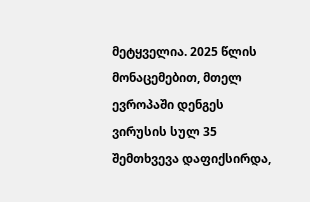მეტყველია. 2025 წლის მონაცემებით, მთელ ევროპაში დენგეს ვირუსის სულ 35 შემთხვევა დაფიქსირდა,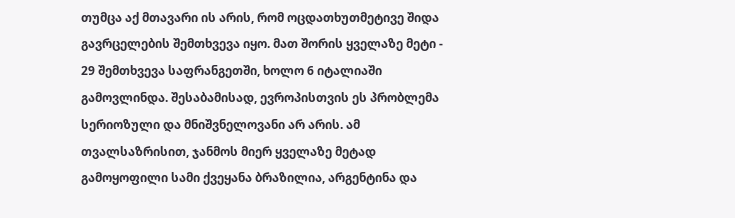თუმცა აქ მთავარი ის არის, რომ ოცდათხუთმეტივე შიდა გავრცელების შემთხვევა იყო. მათ შორის ყველაზე მეტი - 29 შემთხვევა საფრანგეთში, ხოლო 6 იტალიაში გამოვლინდა. შესაბამისად, ევროპისთვის ეს პრობლემა სერიოზული და მნიშვნელოვანი არ არის. ამ თვალსაზრისით, ჯანმოს მიერ ყველაზე მეტად გამოყოფილი სამი ქვეყანა ბრაზილია, არგენტინა და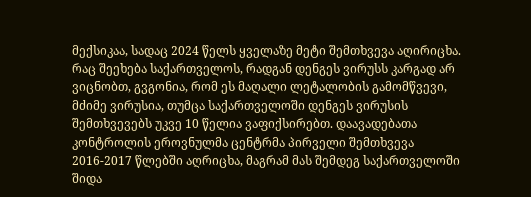მექსიკაა, სადაც 2024 წელს ყველაზე მეტი შემთხვევა აღირიცხა. რაც შეეხება საქართველოს, რადგან დენგეს ვირუსს კარგად არ ვიცნობთ, გვგონია, რომ ეს მაღალი ლეტალობის გამომწვევი, მძიმე ვირუსია, თუმცა საქართველოში დენგეს ვირუსის შემთხვევებს უკვე 10 წელია ვაფიქსირებთ. დაავადებათა კონტროლის ეროვნულმა ცენტრმა პირველი შემთხვევა 2016-2017 წლებში აღრიცხა, მაგრამ მას შემდეგ საქართველოში შიდა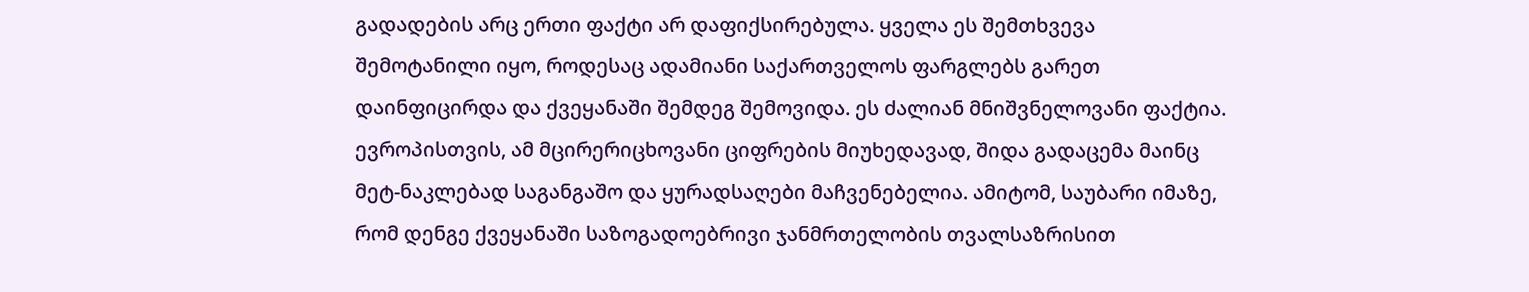გადადების არც ერთი ფაქტი არ დაფიქსირებულა. ყველა ეს შემთხვევა შემოტანილი იყო, როდესაც ადამიანი საქართველოს ფარგლებს გარეთ დაინფიცირდა და ქვეყანაში შემდეგ შემოვიდა. ეს ძალიან მნიშვნელოვანი ფაქტია. ევროპისთვის, ამ მცირერიცხოვანი ციფრების მიუხედავად, შიდა გადაცემა მაინც მეტ-ნაკლებად საგანგაშო და ყურადსაღები მაჩვენებელია. ამიტომ, საუბარი იმაზე, რომ დენგე ქვეყანაში საზოგადოებრივი ჯანმრთელობის თვალსაზრისით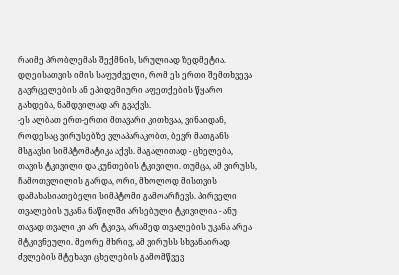რაიმე პრობლემას შექმნის, სრულიად ზედმეტია. დღეისათვის იმის საფუძველი, რომ ეს ერთი შემთხვევა გავრცელების ან ეპიდემიური აფეთქების წყარო გახდება, ნამდვილად არ გვაქვს.
-ეს ალბათ ერთ-ერთი მთავარი კითხვაა, ვინაიდან, როდესაც ვირუსებზე ვლაპარაკობთ, ბევრ მათგანს მსგავსი სიმპტომატიკა აქვს. მაგალითად - ცხელება, თავის ტკივილი და კუნთების ტკივილი. თუმცა, ამ ვირუსს, ჩამოთვლილის გარდა, ორი, მხოლოდ მისთვის დამახასიათებელი სიმპტომი გამოარჩევს. პირველი თვალების უკანა ნაწილში არსებული ტკივილია - ანუ თავად თვალი კი არ ტკივა, არამედ თვალების უკანა არეა მტკივნეული. მეორე მხრივ, ამ ვირუსს სხვანაირად ძვლების მტეხავი ცხელების გამომწვევ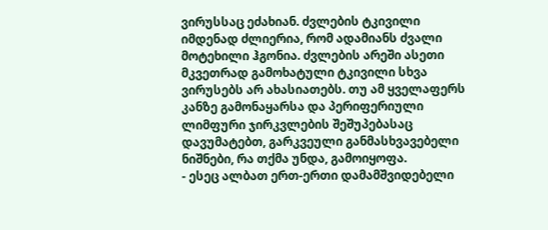ვირუსსაც ეძახიან. ძვლების ტკივილი იმდენად ძლიერია, რომ ადამიანს ძვალი მოტეხილი ჰგონია. ძვლების არეში ასეთი მკვეთრად გამოხატული ტკივილი სხვა ვირუსებს არ ახასიათებს. თუ ამ ყველაფერს კანზე გამონაყარსა და პერიფერიული ლიმფური ჯირკვლების შეშუპებასაც დავუმატებთ, გარკვეული განმასხვავებელი ნიშნები, რა თქმა უნდა, გამოიყოფა.
- ესეც ალბათ ერთ-ერთი დამამშვიდებელი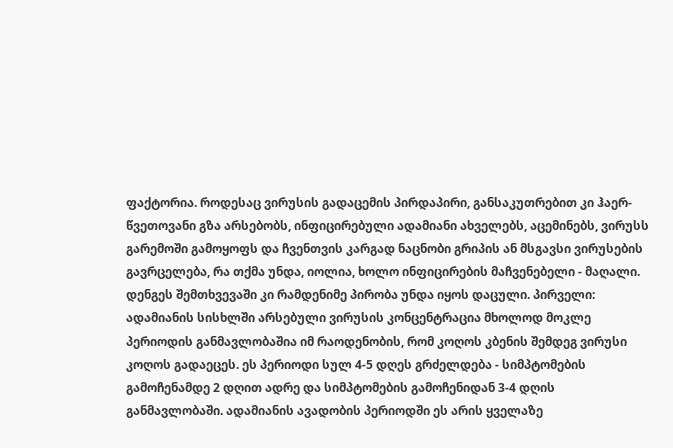ფაქტორია. როდესაც ვირუსის გადაცემის პირდაპირი, განსაკუთრებით კი ჰაერ-წვეთოვანი გზა არსებობს, ინფიცირებული ადამიანი ახველებს, აცემინებს, ვირუსს გარემოში გამოყოფს და ჩვენთვის კარგად ნაცნობი გრიპის ან მსგავსი ვირუსების გავრცელება, რა თქმა უნდა, იოლია, ხოლო ინფიცირების მაჩვენებელი - მაღალი. დენგეს შემთხვევაში კი რამდენიმე პირობა უნდა იყოს დაცული. პირველი: ადამიანის სისხლში არსებული ვირუსის კონცენტრაცია მხოლოდ მოკლე პერიოდის განმავლობაშია იმ რაოდენობის, რომ კოღოს კბენის შემდეგ ვირუსი კოღოს გადაეცეს. ეს პერიოდი სულ 4-5 დღეს გრძელდება - სიმპტომების გამოჩენამდე 2 დღით ადრე და სიმპტომების გამოჩენიდან 3-4 დღის განმავლობაში. ადამიანის ავადობის პერიოდში ეს არის ყველაზე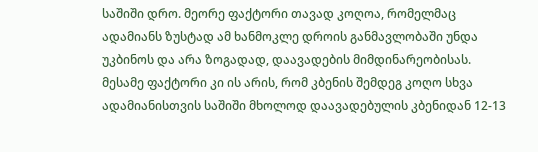საშიში დრო. მეორე ფაქტორი თავად კოღოა, რომელმაც ადამიანს ზუსტად ამ ხანმოკლე დროის განმავლობაში უნდა უკბინოს და არა ზოგადად, დაავადების მიმდინარეობისას. მესამე ფაქტორი კი ის არის, რომ კბენის შემდეგ კოღო სხვა ადამიანისთვის საშიში მხოლოდ დაავადებულის კბენიდან 12-13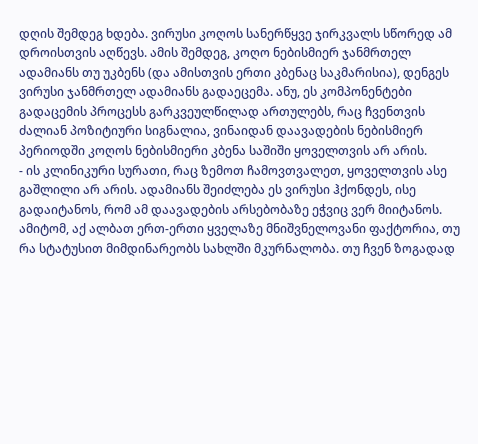დღის შემდეგ ხდება. ვირუსი კოღოს სანერწყვე ჯირკვალს სწორედ ამ დროისთვის აღწევს. ამის შემდეგ, კოღო ნებისმიერ ჯანმრთელ ადამიანს თუ უკბენს (და ამისთვის ერთი კბენაც საკმარისია), დენგეს ვირუსი ჯანმრთელ ადამიანს გადაეცემა. ანუ, ეს კომპონენტები გადაცემის პროცესს გარკვეულწილად ართულებს, რაც ჩვენთვის ძალიან პოზიტიური სიგნალია, ვინაიდან დაავადების ნებისმიერ პერიოდში კოღოს ნებისმიერი კბენა საშიში ყოველთვის არ არის.
- ის კლინიკური სურათი, რაც ზემოთ ჩამოვთვალეთ, ყოველთვის ასე გაშლილი არ არის. ადამიანს შეიძლება ეს ვირუსი ჰქონდეს, ისე გადაიტანოს, რომ ამ დაავადების არსებობაზე ეჭვიც ვერ მიიტანოს. ამიტომ, აქ ალბათ ერთ-ერთი ყველაზე მნიშვნელოვანი ფაქტორია, თუ რა სტატუსით მიმდინარეობს სახლში მკურნალობა. თუ ჩვენ ზოგადად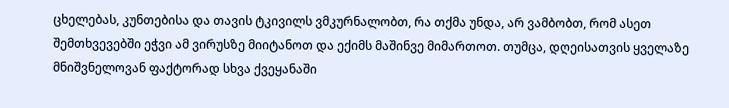ცხელებას, კუნთებისა და თავის ტკივილს ვმკურნალობთ, რა თქმა უნდა, არ ვამბობთ, რომ ასეთ შემთხვევებში ეჭვი ამ ვირუსზე მიიტანოთ და ექიმს მაშინვე მიმართოთ. თუმცა, დღეისათვის ყველაზე მნიშვნელოვან ფაქტორად სხვა ქვეყანაში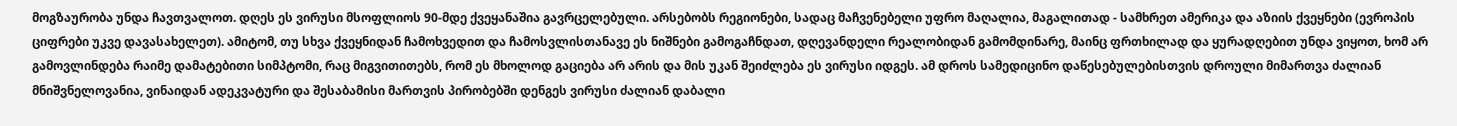მოგზაურობა უნდა ჩავთვალოთ. დღეს ეს ვირუსი მსოფლიოს 90-მდე ქვეყანაშია გავრცელებული. არსებობს რეგიონები, სადაც მაჩვენებელი უფრო მაღალია, მაგალითად - სამხრეთ ამერიკა და აზიის ქვეყნები (ევროპის ციფრები უკვე დავასახელეთ). ამიტომ, თუ სხვა ქვეყნიდან ჩამოხვედით და ჩამოსვლისთანავე ეს ნიშნები გამოგაჩნდათ, დღევანდელი რეალობიდან გამომდინარე, მაინც ფრთხილად და ყურადღებით უნდა ვიყოთ, ხომ არ გამოვლინდება რაიმე დამატებითი სიმპტომი, რაც მიგვითითებს, რომ ეს მხოლოდ გაციება არ არის და მის უკან შეიძლება ეს ვირუსი იდგეს. ამ დროს სამედიცინო დაწესებულებისთვის დროული მიმართვა ძალიან მნიშვნელოვანია, ვინაიდან ადეკვატური და შესაბამისი მართვის პირობებში დენგეს ვირუსი ძალიან დაბალი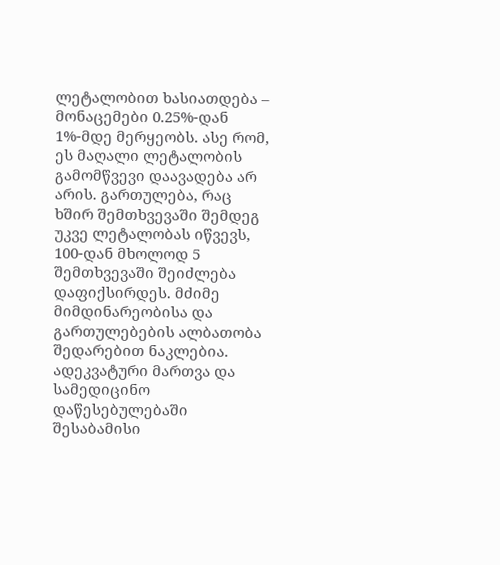ლეტალობით ხასიათდება – მონაცემები 0.25%-დან 1%-მდე მერყეობს. ასე რომ, ეს მაღალი ლეტალობის გამომწვევი დაავადება არ არის. გართულება, რაც ხშირ შემთხვევაში შემდეგ უკვე ლეტალობას იწვევს, 100-დან მხოლოდ 5 შემთხვევაში შეიძლება დაფიქსირდეს. მძიმე მიმდინარეობისა და გართულებების ალბათობა შედარებით ნაკლებია. ადეკვატური მართვა და სამედიცინო დაწესებულებაში შესაბამისი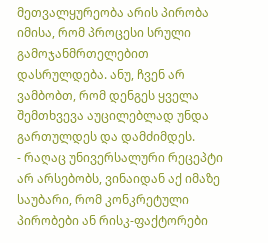მეთვალყურეობა არის პირობა იმისა, რომ პროცესი სრული გამოჯანმრთელებით დასრულდება. ანუ, ჩვენ არ ვამბობთ, რომ დენგეს ყველა შემთხვევა აუცილებლად უნდა გართულდეს და დამძიმდეს.
- რაღაც უნივერსალური რეცეპტი არ არსებობს, ვინაიდან აქ იმაზე საუბარი, რომ კონკრეტული პირობები ან რისკ-ფაქტორები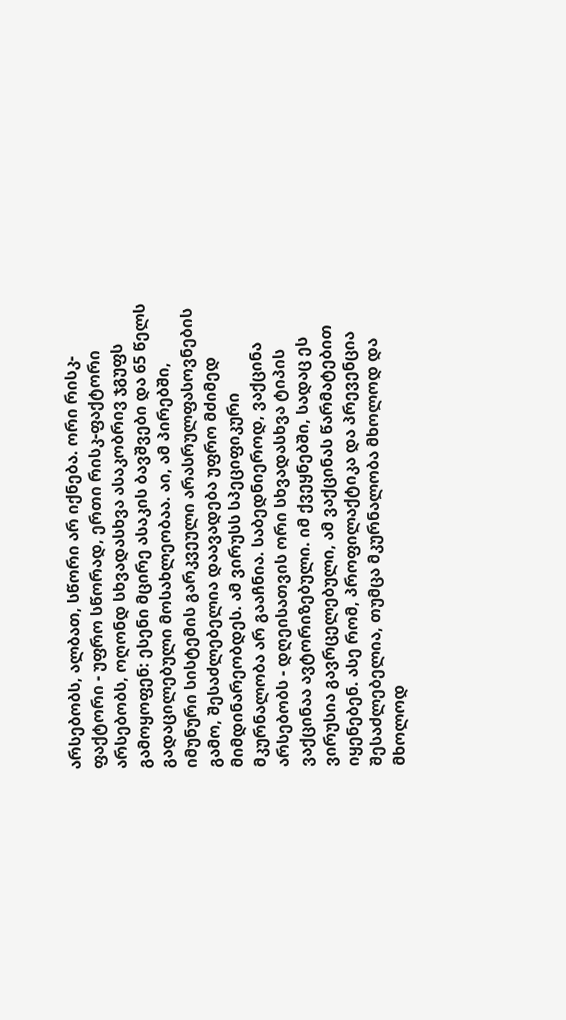არსებობს, ალბათ, სწორი არ იქნება. ორი რისკ-ფაქტორი - უფრო სწორად, ერთი რისკ-ფაქტორი არსებობს, ოღონდ სხვადასხვა ასაკობრივ ჯგუფს გამოყოფენ: ესენი მცირე ასაკის ბავშვები და 65 წელს გადაცილებული მოსახლეობაა. აი, ამ პირებში, იმუნური სისტემის გარკვეული არასრულფასოვნების გამო, შესაძლებელია დაავადება უფრო მძიმედ მიმდინარეობდეს. ამ ვირუსს სპეციფიკური მკურნალობა არ გააჩნია. საბედნიეროდ, ვაქცინა არსებობს - დღეისათვის ორი სხვადასხვა ტიპის ვაქცინაა ავტორიზებული. იმ ქვეყნებში, სადაც ეს ვირუსია გავრცელებული, ამ ვაქცინას წარმატებით იყენებენ. ასე რომ, პროფილაქტიკა და პრევენცია შესაძლებელია, თუმცა მკურნალობა მხოლოდ და მხოლოდ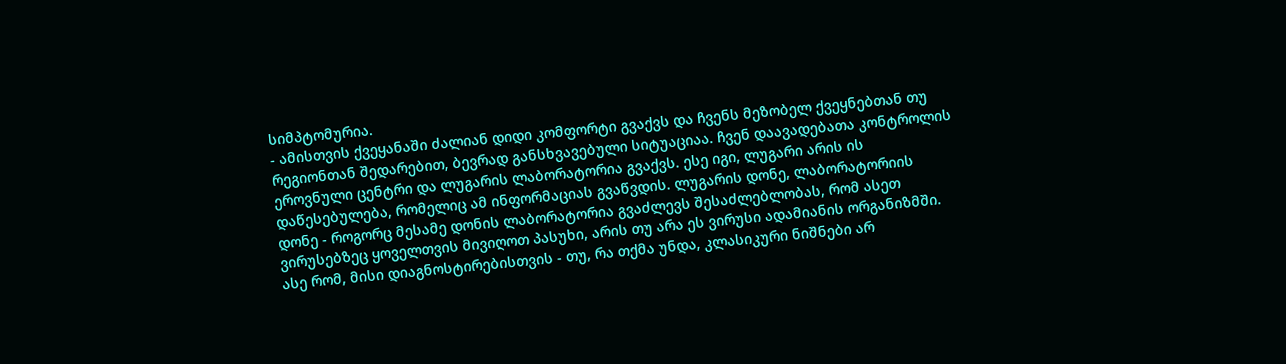სიმპტომურია.
- ამისთვის ქვეყანაში ძალიან დიდი კომფორტი გვაქვს და ჩვენს მეზობელ ქვეყნებთან თუ რეგიონთან შედარებით, ბევრად განსხვავებული სიტუაციაა. ჩვენ დაავადებათა კონტროლის ეროვნული ცენტრი და ლუგარის ლაბორატორია გვაქვს. ესე იგი, ლუგარი არის ის დაწესებულება, რომელიც ამ ინფორმაციას გვაწვდის. ლუგარის დონე, ლაბორატორიის დონე - როგორც მესამე დონის ლაბორატორია გვაძლევს შესაძლებლობას, რომ ასეთ ვირუსებზეც ყოველთვის მივიღოთ პასუხი, არის თუ არა ეს ვირუსი ადამიანის ორგანიზმში. ასე რომ, მისი დიაგნოსტირებისთვის - თუ, რა თქმა უნდა, კლასიკური ნიშნები არ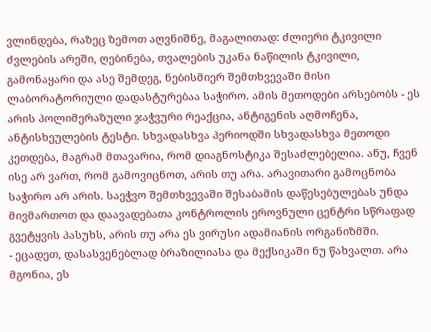ვლინდება, რაზეც ზემოთ აღვნიშნე, მაგალითად: ძლიერი ტკივილი ძვლების არეში, ღებინება, თვალების უკანა ნაწილის ტკივილი, გამონაყარი და ასე შემდეგ, ნებისმიერ შემთხვევაში მისი ლაბორატორიული დადასტურებაა საჭირო. ამის მეთოდები არსებობს - ეს არის პოლიმერაზული ჯაჭვური რეაქცია, ანტიგენის აღმოჩენა, ანტისხეულების ტესტი. სხვადასხვა პერიოდში სხვადასხვა მეთოდი კეთდება, მაგრამ მთავარია, რომ დიაგნოსტიკა შესაძლებელია. ანუ, ჩვენ ისე არ ვართ, რომ გამოვიცნოთ, არის თუ არა. არავითარი გამოცნობა საჭირო არ არის. საეჭვო შემთხვევაში შესაბამის დაწესებულებას უნდა მივმართოთ და დაავადებათა კონტროლის ეროვნული ცენტრი სწრაფად გვეტყვის პასუხს, არის თუ არა ეს ვირუსი ადამიანის ორგანიზმში.
- ეცადეთ, დასასვენებლად ბრაზილიასა და მექსიკაში ნუ წახვალთ. არა მგონია, ეს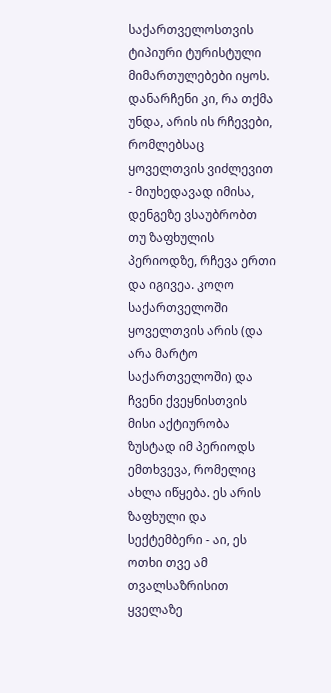საქართველოსთვის ტიპიური ტურისტული მიმართულებები იყოს. დანარჩენი კი, რა თქმა უნდა, არის ის რჩევები, რომლებსაც ყოველთვის ვიძლევით - მიუხედავად იმისა, დენგეზე ვსაუბრობთ თუ ზაფხულის პერიოდზე, რჩევა ერთი და იგივეა. კოღო საქართველოში ყოველთვის არის (და არა მარტო საქართველოში) და ჩვენი ქვეყნისთვის მისი აქტიურობა ზუსტად იმ პერიოდს ემთხვევა, რომელიც ახლა იწყება. ეს არის ზაფხული და სექტემბერი - აი, ეს ოთხი თვე ამ თვალსაზრისით ყველაზე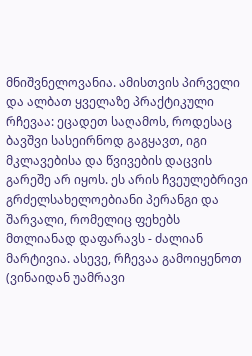მნიშვნელოვანია. ამისთვის პირველი და ალბათ ყველაზე პრაქტიკული რჩევაა: ეცადეთ საღამოს, როდესაც ბავშვი სასეირნოდ გაგყავთ, იგი მკლავებისა და წვივების დაცვის გარეშე არ იყოს. ეს არის ჩვეულებრივი გრძელსახელოებიანი პერანგი და შარვალი, რომელიც ფეხებს მთლიანად დაფარავს - ძალიან მარტივია. ასევე, რჩევაა გამოიყენოთ (ვინაიდან უამრავი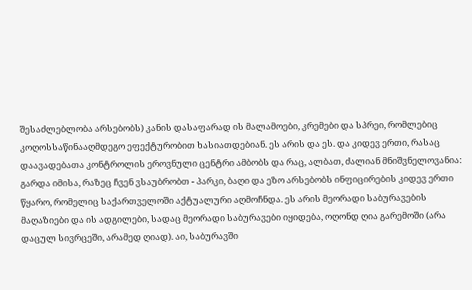შესაძლებლობა არსებობს) კანის დასაფარად ის მალამოები, კრემები და სპრეი, რომლებიც კოღოსსაწინააღმდეგო ეფექტურობით ხასიათდებიან. ეს არის და ეს. და კიდევ ერთი, რასაც დაავადებათა კონტროლის ეროვნული ცენტრი ამბობს და რაც, ალბათ, ძალიან მნიშვნელოვანია: გარდა იმისა, რაზეც ჩვენ ვსაუბრობთ - პარკი, ბაღი და ეზო არსებობს ინფიცირების კიდევ ერთი წყარო, რომელიც საქართველოში აქტუალური აღმოჩნდა. ეს არის მეორადი საბურავების მაღაზიები და ის ადგილები, სადაც მეორადი საბურავები იყიდება, ოღონდ ღია გარემოში (არა დაცულ სივრცეში, არამედ ღიად). აი, საბურავში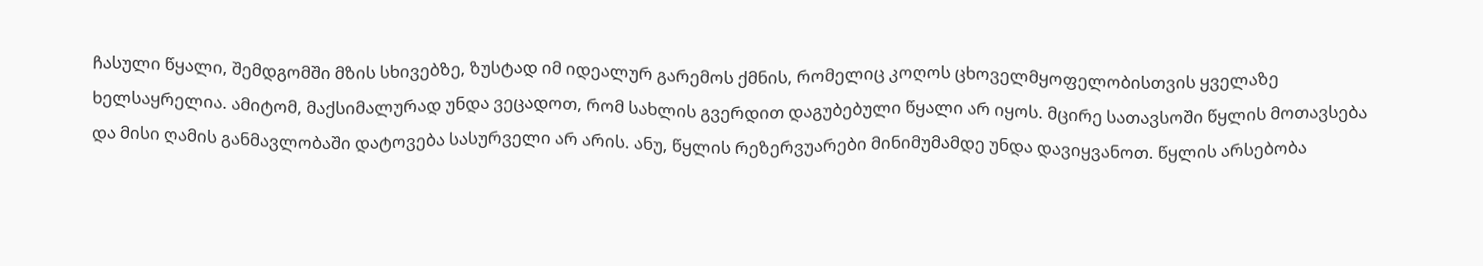ჩასული წყალი, შემდგომში მზის სხივებზე, ზუსტად იმ იდეალურ გარემოს ქმნის, რომელიც კოღოს ცხოველმყოფელობისთვის ყველაზე ხელსაყრელია. ამიტომ, მაქსიმალურად უნდა ვეცადოთ, რომ სახლის გვერდით დაგუბებული წყალი არ იყოს. მცირე სათავსოში წყლის მოთავსება და მისი ღამის განმავლობაში დატოვება სასურველი არ არის. ანუ, წყლის რეზერვუარები მინიმუმამდე უნდა დავიყვანოთ. წყლის არსებობა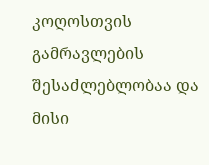კოღოსთვის გამრავლების შესაძლებლობაა და მისი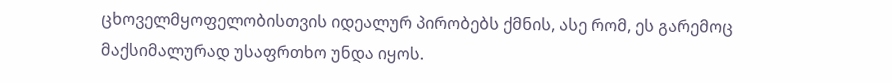ცხოველმყოფელობისთვის იდეალურ პირობებს ქმნის, ასე რომ, ეს გარემოც მაქსიმალურად უსაფრთხო უნდა იყოს.